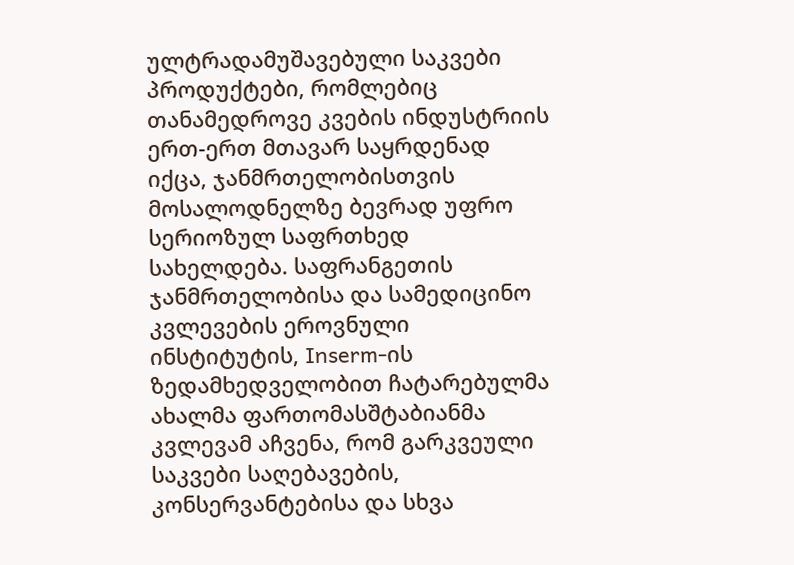ულტრადამუშავებული საკვები პროდუქტები, რომლებიც თანამედროვე კვების ინდუსტრიის ერთ-ერთ მთავარ საყრდენად იქცა, ჯანმრთელობისთვის მოსალოდნელზე ბევრად უფრო სერიოზულ საფრთხედ სახელდება. საფრანგეთის ჯანმრთელობისა და სამედიცინო კვლევების ეროვნული ინსტიტუტის, Inserm-ის ზედამხედველობით ჩატარებულმა ახალმა ფართომასშტაბიანმა კვლევამ აჩვენა, რომ გარკვეული საკვები საღებავების, კონსერვანტებისა და სხვა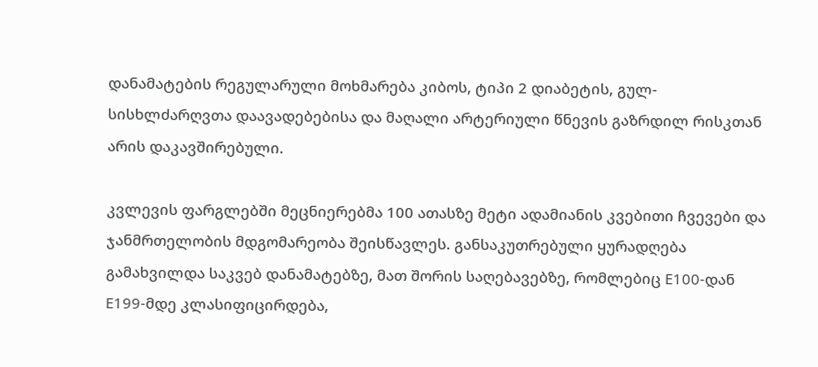დანამატების რეგულარული მოხმარება კიბოს, ტიპი 2 დიაბეტის, გულ-სისხლძარღვთა დაავადებებისა და მაღალი არტერიული წნევის გაზრდილ რისკთან არის დაკავშირებული.

კვლევის ფარგლებში მეცნიერებმა 100 ათასზე მეტი ადამიანის კვებითი ჩვევები და ჯანმრთელობის მდგომარეობა შეისწავლეს. განსაკუთრებული ყურადღება გამახვილდა საკვებ დანამატებზე, მათ შორის საღებავებზე, რომლებიც E100-დან E199-მდე კლასიფიცირდება,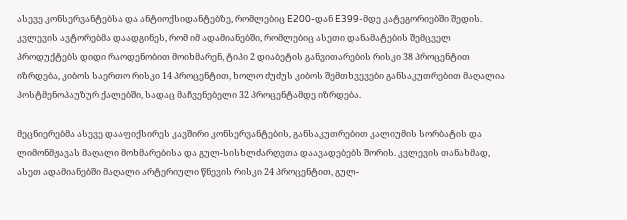ასევე კონსერვანტებსა და ანტიოქსიდანტებზე, რომლებიც E200-დან E399-მდე კატეგორიებში შედის. კვლევის ავტორებმა დაადგინეს, რომ იმ ადამიანებში, რომლებიც ასეთი დანამატების შემცველ პროდუქტებს დიდი რაოდენობით მოიხმარენ, ტიპი 2 დიაბეტის განვითარების რისკი 38 პროცენტით იზრდება, კიბოს საერთო რისკი 14 პროცენტით, ხოლო ძუძუს კიბოს შემთხვევები განსაკუთრებით მაღალია პოსტმენოპაუზურ ქალებში, სადაც მაჩვენებელი 32 პროცენტამდე იზრდება.

მეცნიერებმა ასევე დააფიქსირეს კავშირი კონსერვანტების, განსაკუთრებით კალიუმის სორბატის და ლიმონმჟავას მაღალი მოხმარებისა და გულ-სისხლძარღვთა დაავადებებს შორის. კვლევის თანახმად, ასეთ ადამიანებში მაღალი არტერიული წნევის რისკი 24 პროცენტით, გულ-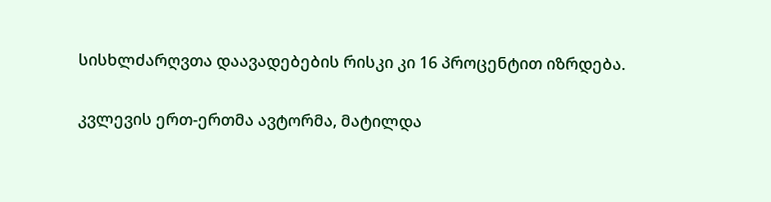სისხლძარღვთა დაავადებების რისკი კი 16 პროცენტით იზრდება.

კვლევის ერთ-ერთმა ავტორმა, მატილდა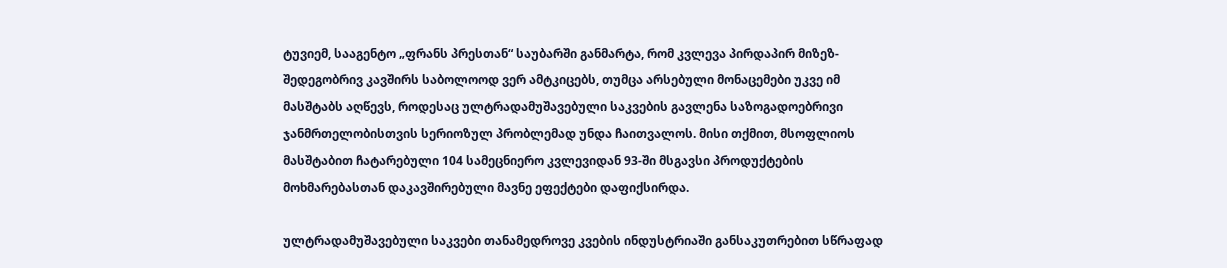ტუვიემ, სააგენტო „ფრანს პრესთან“ საუბარში განმარტა, რომ კვლევა პირდაპირ მიზეზ-შედეგობრივ კავშირს საბოლოოდ ვერ ამტკიცებს, თუმცა არსებული მონაცემები უკვე იმ მასშტაბს აღწევს, როდესაც ულტრადამუშავებული საკვების გავლენა საზოგადოებრივი ჯანმრთელობისთვის სერიოზულ პრობლემად უნდა ჩაითვალოს. მისი თქმით, მსოფლიოს მასშტაბით ჩატარებული 104 სამეცნიერო კვლევიდან 93-ში მსგავსი პროდუქტების მოხმარებასთან დაკავშირებული მავნე ეფექტები დაფიქსირდა.

ულტრადამუშავებული საკვები თანამედროვე კვების ინდუსტრიაში განსაკუთრებით სწრაფად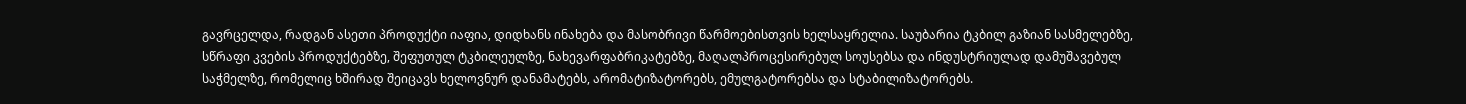გავრცელდა, რადგან ასეთი პროდუქტი იაფია, დიდხანს ინახება და მასობრივი წარმოებისთვის ხელსაყრელია. საუბარია ტკბილ გაზიან სასმელებზე, სწრაფი კვების პროდუქტებზე, შეფუთულ ტკბილეულზე, ნახევარფაბრიკატებზე, მაღალპროცესირებულ სოუსებსა და ინდუსტრიულად დამუშავებულ საჭმელზე, რომელიც ხშირად შეიცავს ხელოვნურ დანამატებს, არომატიზატორებს, ემულგატორებსა და სტაბილიზატორებს.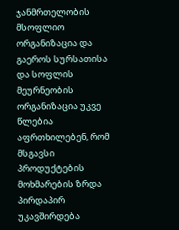ჯანმრთელობის მსოფლიო ორგანიზაცია და გაეროს სურსათისა და სოფლის მეურნეობის ორგანიზაცია უკვე წლებია აფრთხილებენ, რომ მსგავსი პროდუქტების მოხმარების ზრდა პირდაპირ უკავშირდება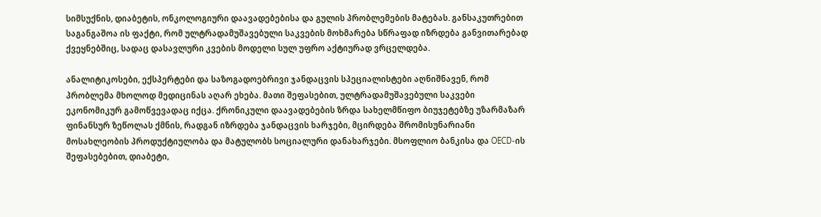სიმსუქნის, დიაბეტის, ონკოლოგიური დაავადებებისა და გულის პრობლემების მატებას. განსაკუთრებით საგანგაშოა ის ფაქტი, რომ ულტრადამუშავებული საკვების მოხმარება სწრაფად იზრდება განვითარებად ქვეყნებშიც, სადაც დასავლური კვების მოდელი სულ უფრო აქტიურად ვრცელდება.

ანალიტიკოსები, ექსპერტები და საზოგადოებრივი ჯანდაცვის სპეციალისტები აღნიშნავენ, რომ პრობლემა მხოლოდ მედიცინას აღარ ეხება. მათი შეფასებით, ულტრადამუშავებული საკვები ეკონომიკურ გამოწვევადაც იქცა. ქრონიკული დაავადებების ზრდა სახელმწიფო ბიუჯეტებზე უზარმაზარ ფინანსურ ზეწოლას ქმნის, რადგან იზრდება ჯანდაცვის ხარჯები, მცირდება შრომისუნარიანი მოსახლეობის პროდუქტიულობა და მატულობს სოციალური დანახარჯები. მსოფლიო ბანკისა და OECD-ის შეფასებებით, დიაბეტი,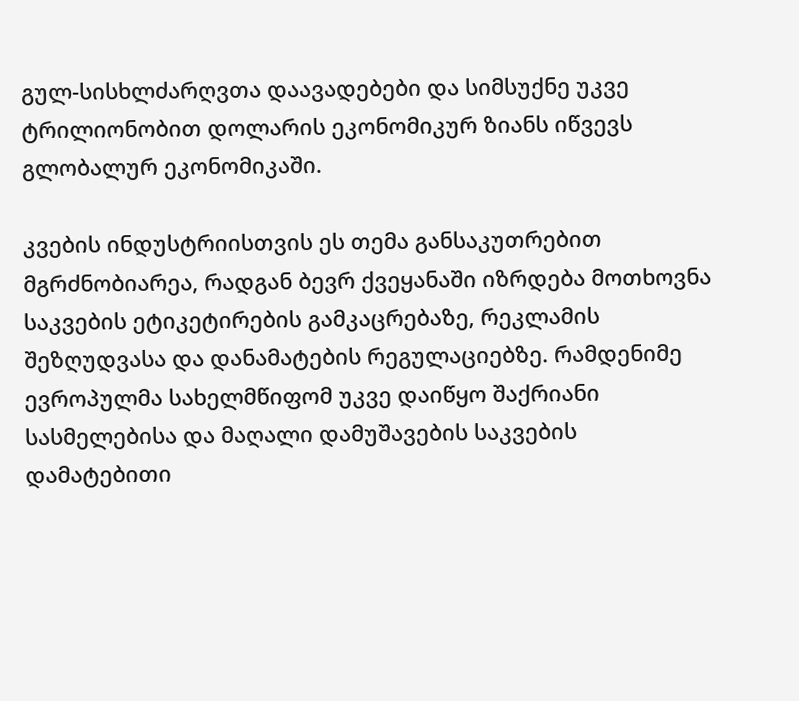გულ-სისხლძარღვთა დაავადებები და სიმსუქნე უკვე ტრილიონობით დოლარის ეკონომიკურ ზიანს იწვევს გლობალურ ეკონომიკაში.

კვების ინდუსტრიისთვის ეს თემა განსაკუთრებით მგრძნობიარეა, რადგან ბევრ ქვეყანაში იზრდება მოთხოვნა საკვების ეტიკეტირების გამკაცრებაზე, რეკლამის შეზღუდვასა და დანამატების რეგულაციებზე. რამდენიმე ევროპულმა სახელმწიფომ უკვე დაიწყო შაქრიანი სასმელებისა და მაღალი დამუშავების საკვების დამატებითი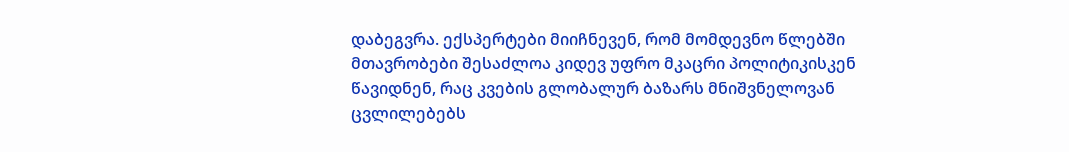დაბეგვრა. ექსპერტები მიიჩნევენ, რომ მომდევნო წლებში მთავრობები შესაძლოა კიდევ უფრო მკაცრი პოლიტიკისკენ წავიდნენ, რაც კვების გლობალურ ბაზარს მნიშვნელოვან ცვლილებებს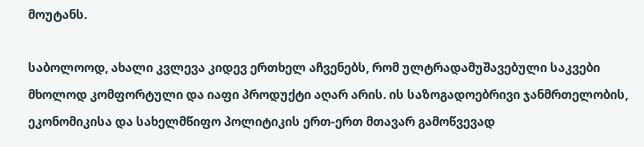მოუტანს.

საბოლოოდ, ახალი კვლევა კიდევ ერთხელ აჩვენებს, რომ ულტრადამუშავებული საკვები მხოლოდ კომფორტული და იაფი პროდუქტი აღარ არის. ის საზოგადოებრივი ჯანმრთელობის, ეკონომიკისა და სახელმწიფო პოლიტიკის ერთ-ერთ მთავარ გამოწვევად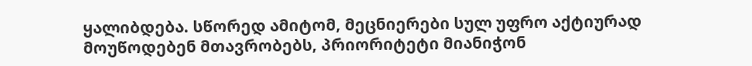ყალიბდება. სწორედ ამიტომ, მეცნიერები სულ უფრო აქტიურად მოუწოდებენ მთავრობებს, პრიორიტეტი მიანიჭონ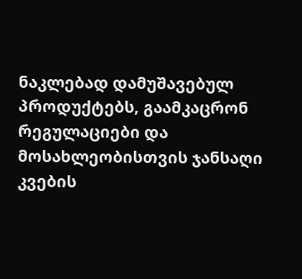ნაკლებად დამუშავებულ პროდუქტებს, გაამკაცრონ რეგულაციები და მოსახლეობისთვის ჯანსაღი კვების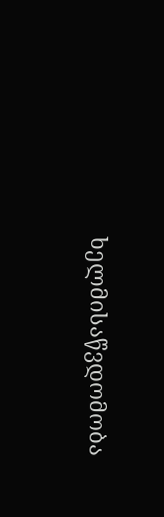ხელმისაწვდომობა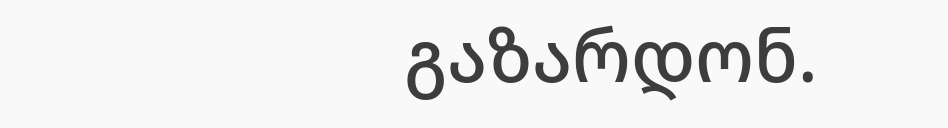გაზარდონ.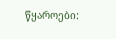წყაროები: